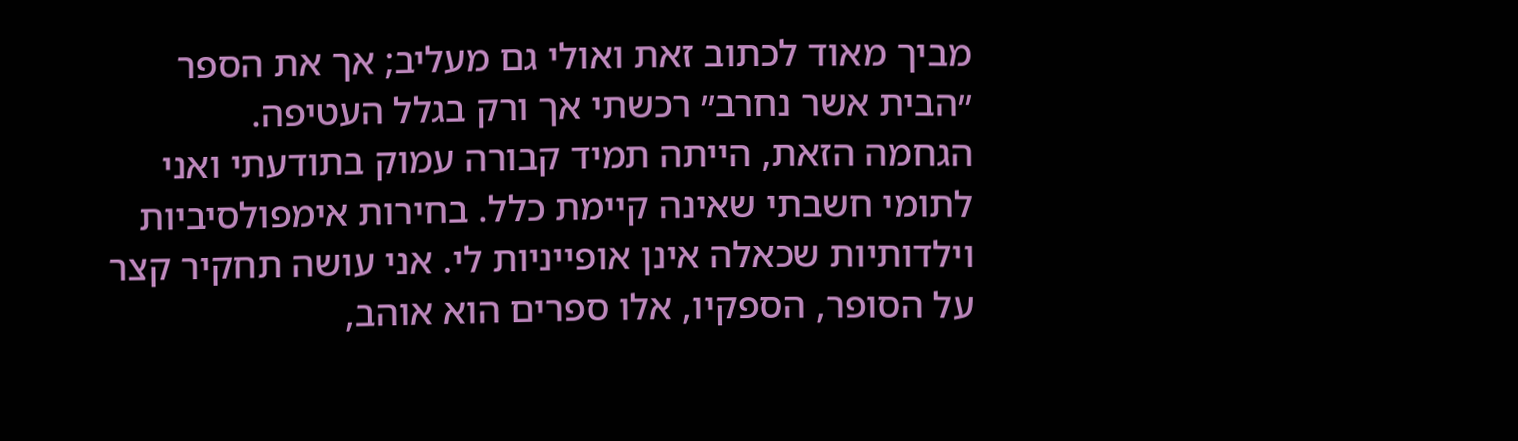מביך מאוד לכתוב זאת ואולי גם מעליב; אך את הספר ״הבית אשר נחרב״ רכשתי אך ורק בגלל העטיפה.
הגחמה הזאת, הייתה תמיד קבורה עמוק בתודעתי ואני לתומי חשבתי שאינה קיימת כלל. בחירות אימפולסיביות וילדותיות שכאלה אינן אופייניות לי. אני עושה תחקיר קצר על הסופר, הספקיו, אלו ספרים הוא אוהב,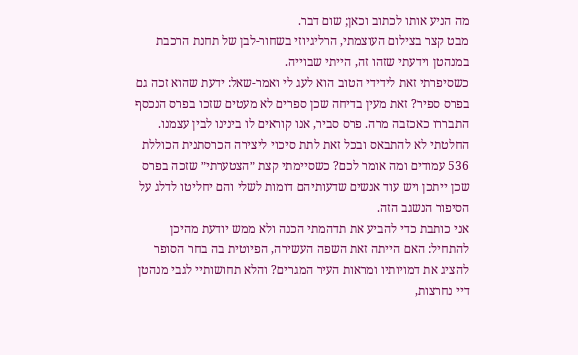מה הניע אותו לכתוב וכאן; שום דבר.
מבט קצר בצילום העוצמתי, הרליגיוזי בשחור-לבן של תחנת הרכבת במנהטן וידעתי שזהו זה, הייתי שבוייה.
כשסיפרתי זאת לידידי הטוב הוא לעג לי ואמר-שאל: ידעת שהוא זכה גם בפרס ספיר? זאת מעין בדיחה שכן ספרים לא מעטים שזכו בפרס הנכסף התבררו כאכזבה מרה. פרס סביר, אנו קוראים לו בינינו לבין עצמנו.
החלטתי לא להתבאס ובכל זאת לתת סיכוי ליצירה הכרסתנית הכוללת 536 עמודים ומה אומר לכם? כשסיימתי קצת ״הצטערתי״ שזכה בפרס שכן ייתכן ויש עוד אנשים שדעותיהם דומות לשלי והם יחליטו לדלג על הסיפור הנשגב הזה.
אני כותבת כדי להביע את תדהמתי הכנה ולא ממש יודעת מהיכן להתחיל: האם הייתה זאת השפה העשירה, הפיוטית בה בחר הסופר להציג את דמויותיו ומראות העיר המגרים? והלא תחושותיי לגבי מנהטן דיי נחרצות,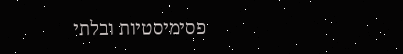פסימיסטיות ובלתי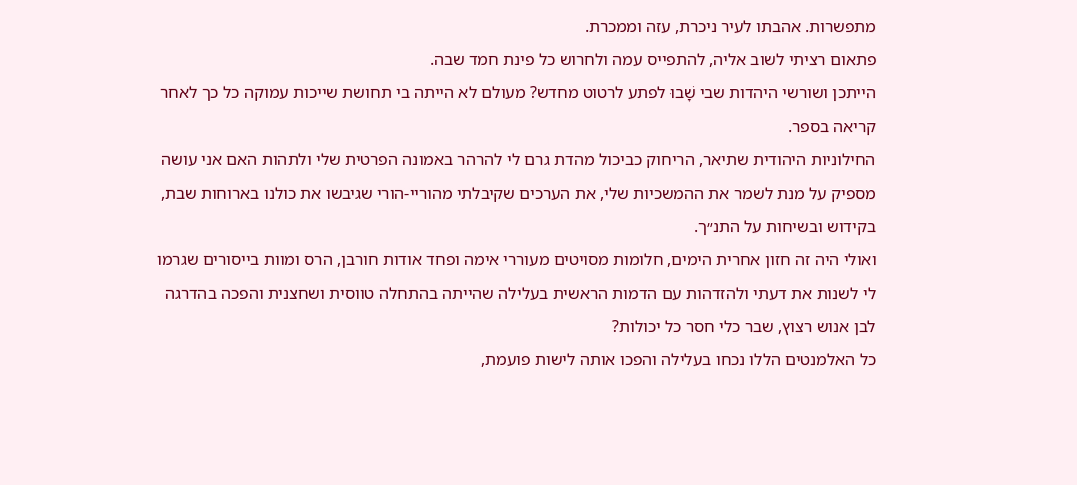מתפשרות. אהבתו לעיר ניכרת, עזה וממכרת.
פתאום רציתי לשוב אליה, להתפייס עמה ולחרוש כל פינת חמד שבה.
הייתכן ושורשי היהדות שבי שָׁבוּ לפתע לרטוט מחדש? מעולם לא הייתה בי תחושת שייכות עמוקה כל כך לאחר קריאה בספר.
החילוניות היהודית שתיאר, הריחוק כביכול מהדת גרם לי להרהר באמונה הפרטית שלי ולתהות האם אני עושה מספיק על מנת לשמר את ההמשכיות שלי, את הערכים שקיבלתי מהוריי-הורי שגיבשו את כולנו בארוחות שבת, בקידוש ובשיחות על התנ״ך.
ואולי היה זה חזון אחרית הימים, חלומות מסויטים מעוררי אימה ופחד אודות חורבן, הרס ומוות בייסורים שגרמו לי לשנות את דעתי ולהזדהות עם הדמות הראשית בעלילה שהייתה בהתחלה טווסית ושחצנית והפכה בהדרגה לבן אנוש רצוץ, שבר כלי חסר כל יכולות?
כל האלמנטים הללו נכחו בעלילה והפכו אותה לישות פועמת,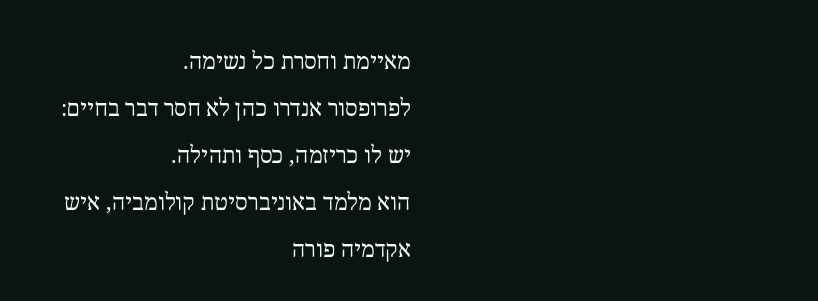מאיימת וחסרת כל נשימה.
לפרופסור אנדרו כהן לא חסר דבר בחיים: יש לו כריזמה, כסף ותהילה.
הוא מלמד באוניברסיטת קולומביה, איש אקדמיה פורה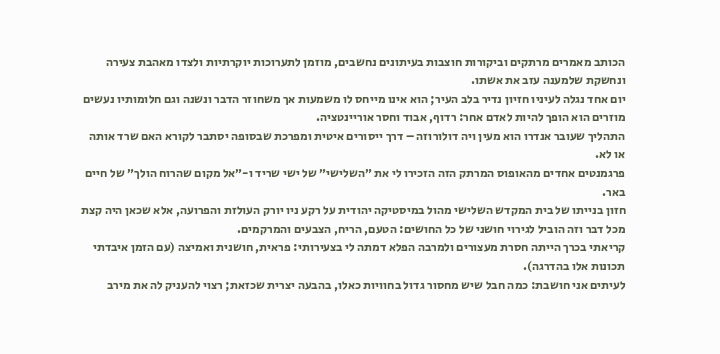הכותב מאמרים מרתקים וביקורות חוצבות בעיתונים נחשבים, מוזמן לתערוכות יוקרתיות ולצדו מאהבת צעירה ונחשקת שלמענה עזב את אשתו.
יום אחד נגלה לעיניו חזיון נדיר בלב העיר; הוא אינו מייחס לו משמעות אך משחוזר הדבר ונשנה וגם חלומותיו נעשים מוזרים הוא הופך להיות לאדם אחר: רדוף, אבוד וחסר אוריינטציה.
התהליך שעובר אנדרו הוא מעין ויה דולורוזה – דרך ייסורים איטית ומפרכת שבסופה יסתבר לקורא האם שרד אותה או לא.
פרגמנטים אחדים מהאופוס המרתק הזה הזכירו לי את ״השלישי״ של ישי שריד ו-״אל מקום שהרוח הולך״ של חיים באר.
חזון בנייתו של בית המקדש השלישי מהול במיסטיקה יהודית על רקע ניו יורק העולזת והפרועה, אלא שכאן היה קצת מכל דבר וזה הוביל לגירוי חושני של כל החושים: הטעם, הריח, הצבעים והמרקמים.
קריאתי בכרך הייתה חסרת מעצורים ולמרבה הפלא דמתה לי בצעירותי: פראית, חושנית ואמיצה (עם הזמן איבדתי תכונות אלו בהדרגה).
לעיתים אני חושבת: כמה חבל שיש מחסור גדול בחוויות כאלו, בהבעה יצרית שכזאת; רצוי להעניק לה את מירב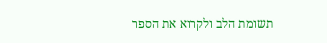תשומת הלב ולקרוא את הספר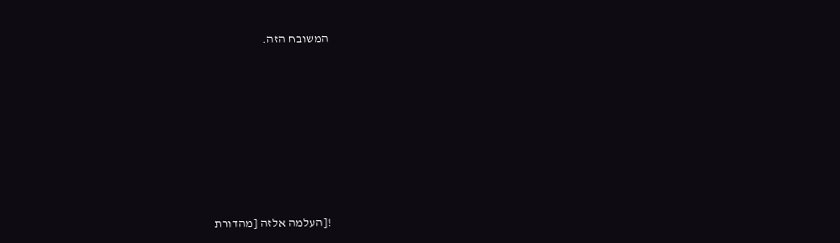המשובח הזה.













![העלמה אלזה [מהדורת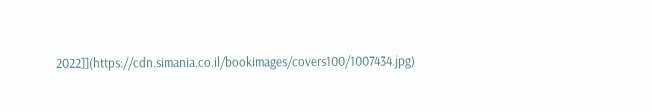2022]](https://cdn.simania.co.il/bookimages/covers100/1007434.jpg)